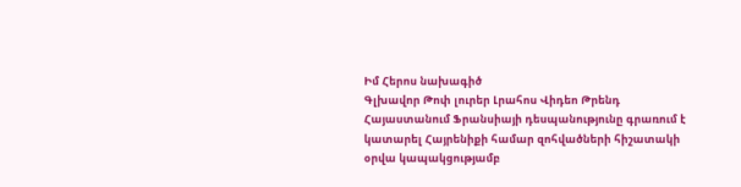Իմ Հերոս նախագիծ
Գլխավոր Թոփ լուրեր Լրահոս Վիդեո Թրենդ
Հայաստանում Ֆրանսիայի դեսպանությունը գրառում է կատարել Հայրենիքի համար զոհվածների հիշատակի օրվա կապակցությամբ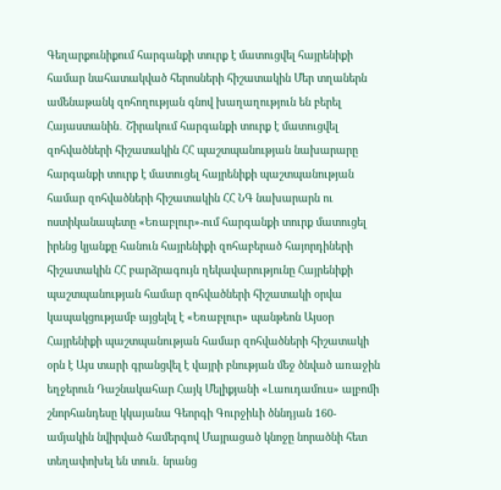Գեղարքունիքում հարգանքի տուրք է մատուցվել հայրենիքի համար նահատակված հերոսների հիշատակին Մեր տղաներն ամենաթանկ զոհողության գնով խաղաղություն են բերել Հայաստանին․ Շիրակում հարգանքի տուրք է մատուցվել զոհվածների հիշատակին ՀՀ պաշտպանության նախարարը հարգանքի տուրք է մատուցել հայրենիքի պաշտպանության համար զոհվածների հիշատակին ՀՀ ՆԳ նախարարն ու ոստիկանապետը «Եռաբլուր»-ում հարգանքի տուրք մատուցել իրենց կյանքը հանուն հայրենիքի զոհաբերած հայորդիների հիշատակին ՀՀ բարձրագույն ղեկավարությունը Հայրենիքի պաշտպանության համար զոհվածների հիշատակի օրվա կապակցությամբ այցելել է «Եռաբլուր» պանթեոն Այսօր Հայրենիքի պաշտպանության համար զոհվածների հիշատակի օրն է Այս տարի գրանցվել է վայրի բնության մեջ ծնված առաջին եղջերուն Դաշնակահար Հայկ Մելիքյանի «Լաուդամուս» ալբոմի շնորհանդեսը կկայանա Գեորգի Գուրջիևի ծննդյան 160-ամյակին նվիրված համերգով Մայրացած կնոջը նորածնի հետ տեղափոխել են տուն․ նրանց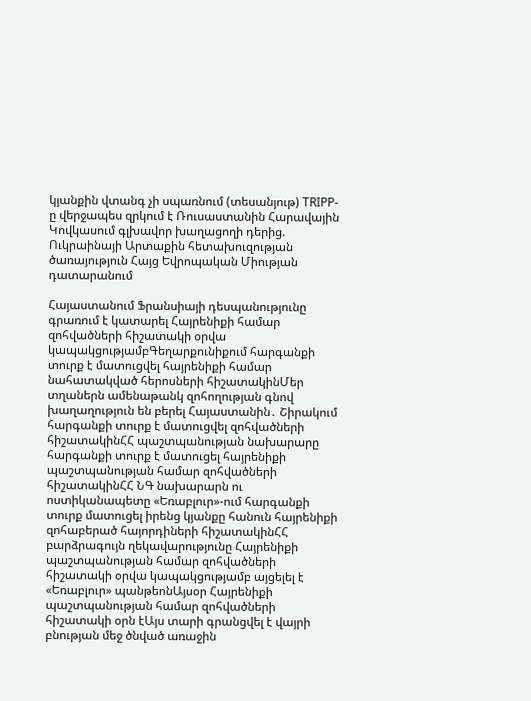կյանքին վտանգ չի սպառնում (տեսանյութ) TRIPP-ը վերջապես զրկում է Ռուսաստանին Հարավային Կովկասում գլխավոր խաղացողի դերից. Ուկրաինայի Արտաքին հետախուզության ծառայություն Հայց Եվրոպական Միության դատարանում

Հայաստանում Ֆրանսիայի դեսպանությունը գրառում է կատարել Հայրենիքի համար զոհվածների հիշատակի օրվա կապակցությամբԳեղարքունիքում հարգանքի տուրք է մատուցվել հայրենիքի համար նահատակված հերոսների հիշատակինՄեր տղաներն ամենաթանկ զոհողության գնով խաղաղություն են բերել Հայաստանին․ Շիրակում հարգանքի տուրք է մատուցվել զոհվածների հիշատակինՀՀ պաշտպանության նախարարը հարգանքի տուրք է մատուցել հայրենիքի պաշտպանության համար զոհվածների հիշատակինՀՀ ՆԳ նախարարն ու ոստիկանապետը «Եռաբլուր»-ում հարգանքի տուրք մատուցել իրենց կյանքը հանուն հայրենիքի զոհաբերած հայորդիների հիշատակինՀՀ բարձրագույն ղեկավարությունը Հայրենիքի պաշտպանության համար զոհվածների հիշատակի օրվա կապակցությամբ այցելել է «Եռաբլուր» պանթեոնԱյսօր Հայրենիքի պաշտպանության համար զոհվածների հիշատակի օրն էԱյս տարի գրանցվել է վայրի բնության մեջ ծնված առաջին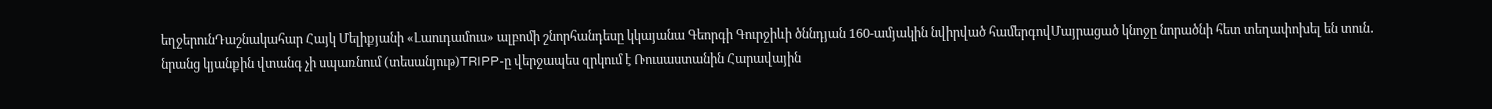եղջերունԴաշնակահար Հայկ Մելիքյանի «Լաուդամուս» ալբոմի շնորհանդեսը կկայանա Գեորգի Գուրջիևի ծննդյան 160-ամյակին նվիրված համերգովՄայրացած կնոջը նորածնի հետ տեղափոխել են տուն․ նրանց կյանքին վտանգ չի սպառնում (տեսանյութ)TRIPP-ը վերջապես զրկում է Ռուսաստանին Հարավային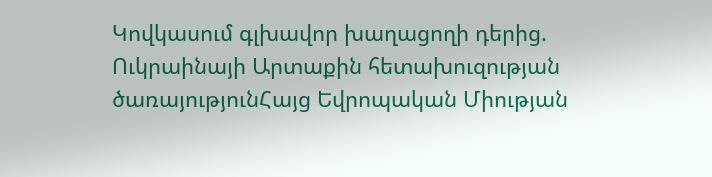Կովկասում գլխավոր խաղացողի դերից. Ուկրաինայի Արտաքին հետախուզության ծառայությունՀայց Եվրոպական Միության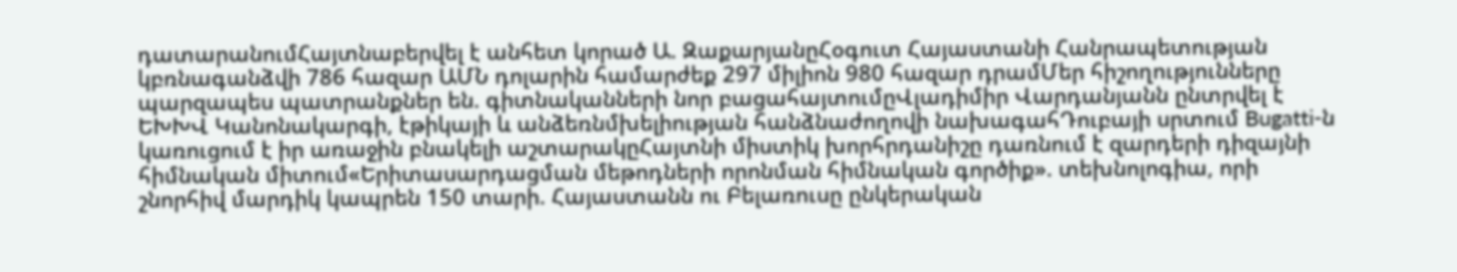դատարանումՀայտնաբերվել է անհետ կորած Ա. ԶաքարյանըՀօգուտ Հայաստանի Հանրապետության կբռնագանձվի 786 հազար ԱՄՆ դոլարին համարժեք 297 միլիոն 980 հազար դրամՄեր հիշողությունները պարզապես պատրանքներ են. գիտնականների նոր բացահայտումըՎլադիմիր Վարդանյանն ընտրվել է ԵԽԽՎ Կանոնակարգի, էթիկայի և անձեռնմխելիության հանձնաժողովի նախագահԴուբայի սրտում Bugatti-ն կառուցում է իր առաջին բնակելի աշտարակըՀայտնի միստիկ խորհրդանիշը դառնում է զարդերի դիզայնի հիմնական միտում«Երիտասարդացման մեթոդների որոնման հիմնական գործիք». տեխնոլոգիա, որի շնորհիվ մարդիկ կապրեն 150 տարի. Հայաստանն ու Բելառուսը ընկերական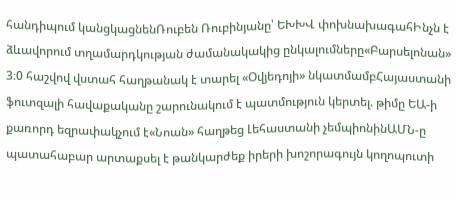հանդիպում կանցկացնենՌուբեն Ռուբինյանը՝ ԵԽԽՎ փոխնախագահԻնչն է ձևավորում տղամարդկության ժամանակակից ընկալումները«Բարսելոնան» 3։0 հաշվով վստահ հաղթանակ է տարել «Օվյեդոյի» նկատմամբՀայաստանի ֆուտզալի հավաքականը շարունակում է պատմություն կերտել. թիմը ԵԱ-ի քառորդ եզրափակչում է«Նոան» հաղթեց Լեհաստանի չեմպիոնինԱՄՆ-ը պատահաբար արտաքսել է թանկարժեք իրերի խոշորագույն կողոպուտի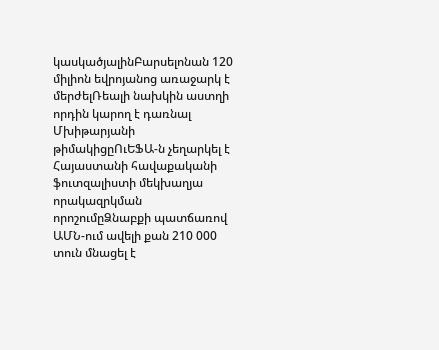կասկածյալինԲարսելոնան 120 միլիոն եվրոյանոց առաջարկ է մերժելՌեալի նախկին աստղի որդին կարող է դառնալ Մխիթարյանի թիմակիցըՈւԵՖԱ-ն չեղարկել է Հայաստանի հավաքականի ֆուտզալիստի մեկխաղյա որակազրկման որոշումըՁնաբքի պատճառով ԱՄՆ-ում ավելի քան 210 000 տուն մնացել է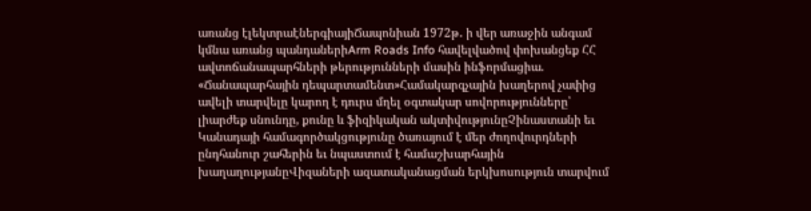առանց էլեկտրաէներգիայիՃապոնիան 1972թ․ ի վեր առաջին անգամ կմնա առանց պանդաներիArm Roads Info հավելվածով փոխանցեք ՀՀ ավտոճանապարհների թերությունների մասին ինֆորմացիա. «Ճանապարհային դեպարտամենտ»Համակարգչային խաղերով չափից ավելի տարվելը կարող է դուրս մղել օգտակար սովորությունները՝ լիարժեք սնունդը, քունը և ֆիզիկական ակտիվությունըՉինաստանի եւ Կանադայի համագործակցությունը ծառայում է մեր ժողովուրդների ընդհանուր շահերին եւ նպաստում է համաշխարհային խաղաղությանըՎիզաների ազատականացման երկխոսություն տարվում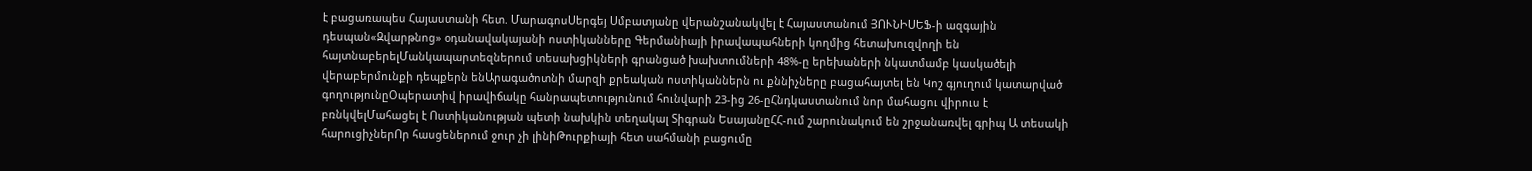է բացառապես Հայաստանի հետ. ՄարագոսՍերգեյ Սմբատյանը վերանշանակվել է Հայաստանում ՅՈՒՆԻՍԵՖ-ի ազգային դեսպան«Զվարթնոց» օդանավակայանի ոստիկանները Գերմանիայի իրավապահների կողմից հետախուզվողի են հայտնաբերելՄանկապարտեզներում տեսախցիկների գրանցած խախտումների 48%-ը երեխաների նկատմամբ կասկածելի վերաբերմունքի դեպքերն ենԱրագածոտնի մարզի քրեական ոստիկաններն ու քննիչները բացահայտել են Կոշ գյուղում կատարված գողությունըՕպերատիվ իրավիճակը հանրապետությունում հունվարի 23-ից 26-ըՀնդկաստանում նոր մահացու վիրուս է բռնկվելՄահացել է Ոստիկանության պետի նախկին տեղակալ Տիգրան ԵսայանըՀՀ-ում շարունակում են շրջանառվել գրիպ Ա տեսակի հարուցիչներՈր հասցեներում ջուր չի լինիԹուրքիայի հետ սահմանի բացումը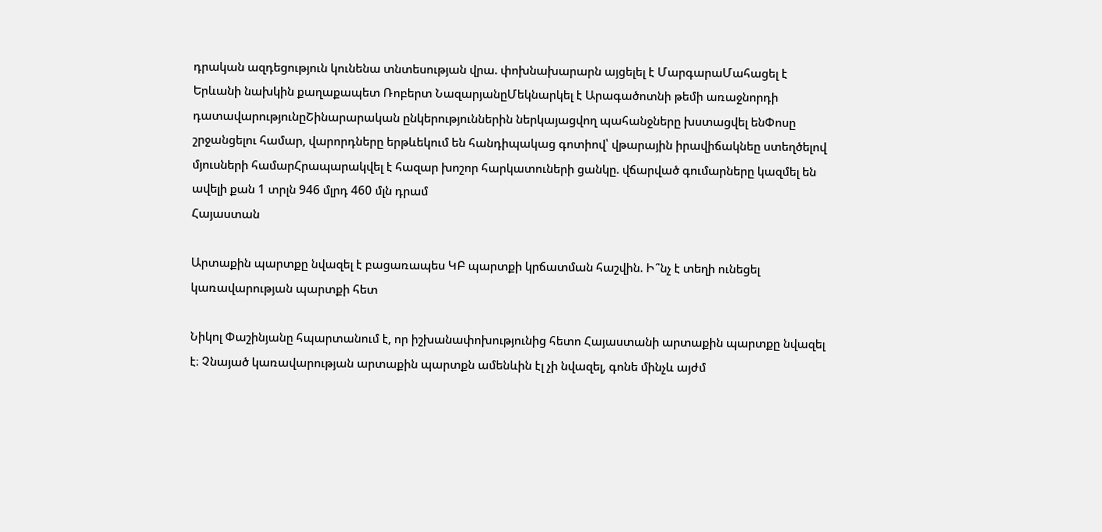դրական ազդեցություն կունենա տնտեսության վրա. փոխնախարարն այցելել է ՄարգարաՄահացել է Երևանի նախկին քաղաքապետ Ռոբերտ ՆազարյանըՄեկնարկել է Արագածոտնի թեմի առաջնորդի դատավարությունըՇինարարական ընկերություններին ներկայացվող պահանջները խստացվել ենՓոսը շրջանցելու համար, վարորդները երթևեկում են հանդիպակաց գոտիով՝ վթարային իրավիճակնեը ստեղծելով մյուսների համարՀրապարակվել է հազար խոշոր հարկատուների ցանկը. վճարված գումարները կազմել են ավելի քան 1 տրլն 946 մլրդ 460 մլն դրամ
Հայաստան

Արտաքին պարտքը նվազել է բացառապես ԿԲ պարտքի կրճատման հաշվին. Ի՞նչ է տեղի ունեցել կառավարության պարտքի հետ

Նիկոլ Փաշինյանը հպարտանում է, որ իշխանափոխությունից հետո Հայաստանի արտաքին պարտքը նվազել է։ Չնայած կառավարության արտաքին պարտքն ամենևին էլ չի նվազել, գոնե մինչև այժմ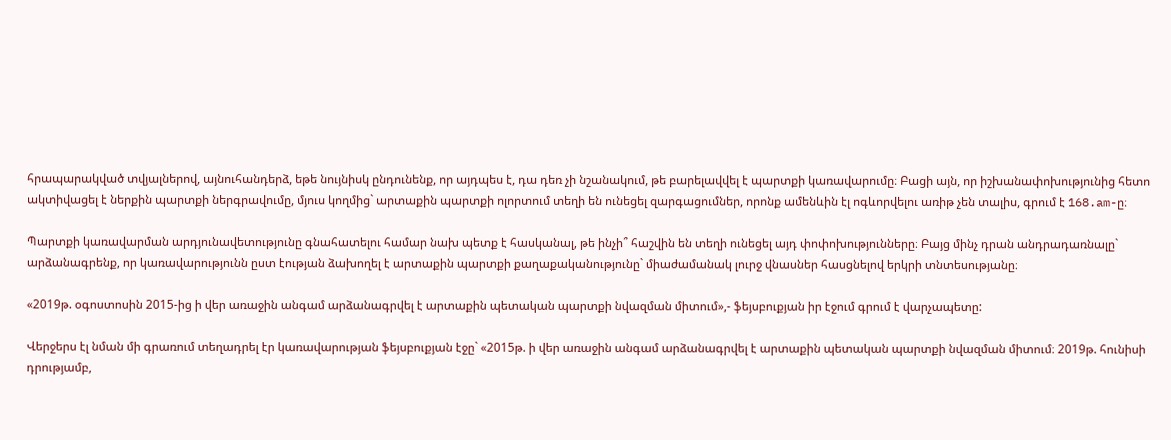հրապարակված տվյալներով, այնուհանդերձ, եթե նույնիսկ ընդունենք, որ այդպես է, դա դեռ չի նշանակում, թե բարելավվել է պարտքի կառավարումը։ Բացի այն, որ իշխանափոխությունից հետո ակտիվացել է ներքին պարտքի ներգրավումը, մյուս կողմից` արտաքին պարտքի ոլորտում տեղի են ունեցել զարգացումներ, որոնք ամենևին էլ ոգևորվելու առիթ չեն տալիս, գրում է 168.am-ը։

Պարտքի կառավարման արդյունավետությունը գնահատելու համար նախ պետք է հասկանալ, թե ինչի՞ հաշվին են տեղի ունեցել այդ փոփոխությունները։ Բայց մինչ դրան անդրադառնալը` արձանագրենք, որ կառավարությունն ըստ էության ձախողել է արտաքին պարտքի քաղաքականությունը` միաժամանակ լուրջ վնասներ հասցնելով երկրի տնտեսությանը։

«2019թ. օգոստոսին 2015-ից ի վեր առաջին անգամ արձանագրվել է արտաքին պետական պարտքի նվազման միտում»,- ֆեյսբուքյան իր էջում գրում է վարչապետը:

Վերջերս էլ նման մի գրառում տեղադրել էր կառավարության ֆեյսբուքյան էջը` «2015թ. ի վեր առաջին անգամ արձանագրվել է արտաքին պետական պարտքի նվազման միտում։ 2019թ. հունիսի դրությամբ,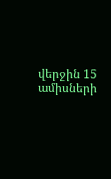վերջին 15 ամիսների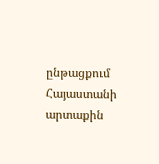ընթացքում Հայաստանի արտաքին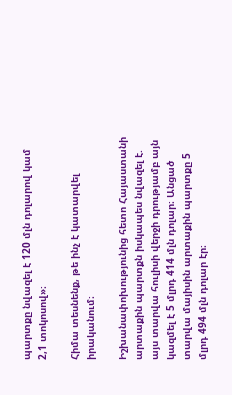պարտքը նվազել է 120 մլն դոլարով կամ 2,1 տոկոսով»։

Հիմա տեսնենք, թե ինչ է կատարվել իրականում։

Իշխանափոխությունից հետո Հայաստանի արտաքին պարտքն իսկապես նվազել է. այս տարվա հուլիսի վերջի դրությամբ այն կազմել է 5 մլրդ 414 մլն դոլար։ Անցած տարվա մայիսին արտաքին պարտքը 5 մլրդ 494 մլն դոլար էր։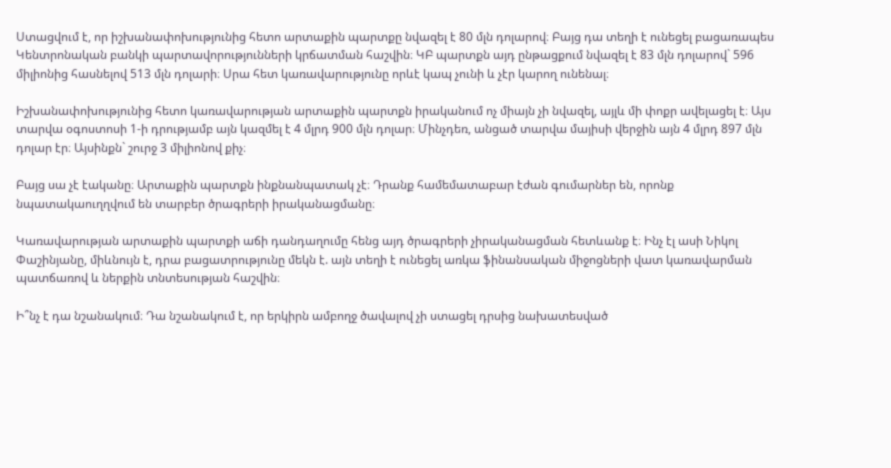Ստացվում է, որ իշխանափոխությունից հետո արտաքին պարտքը նվազել է 80 մլն դոլարով։ Բայց դա տեղի է ունեցել բացառապես Կենտրոնական բանկի պարտավորությունների կրճատման հաշվին։ ԿԲ պարտքն այդ ընթացքում նվազել է 83 մլն դոլարով` 596 միլիոնից հասնելով 513 մլն դոլարի։ Սրա հետ կառավարությունը որևէ կապ չունի և չէր կարող ունենալ։

Իշխանափոխությունից հետո կառավարության արտաքին պարտքն իրականում ոչ միայն չի նվազել, այլև մի փոքր ավելացել է։ Այս տարվա օգոստոսի 1-ի դրությամբ այն կազմել է 4 մլրդ 900 մլն դոլար։ Մինչդեռ, անցած տարվա մայիսի վերջին այն 4 մլրդ 897 մլն դոլար էր։ Այսինքն` շուրջ 3 միլիոնով քիչ։

Բայց սա չէ էականը։ Արտաքին պարտքն ինքնանպատակ չէ։ Դրանք համեմատաբար էժան գումարներ են, որոնք նպատակաուղղվում են տարբեր ծրագրերի իրականացմանը։

Կառավարության արտաքին պարտքի աճի դանդաղումը հենց այդ ծրագրերի չիրականացման հետևանք է։ Ինչ էլ ասի Նիկոլ Փաշինյանը, միևնույն է, դրա բացատրությունը մեկն է. այն տեղի է ունեցել առկա ֆինանսական միջոցների վատ կառավարման պատճառով և ներքին տնտեսության հաշվին։

Ի՞նչ է դա նշանակում։ Դա նշանակում է, որ երկիրն ամբողջ ծավալով չի ստացել դրսից նախատեսված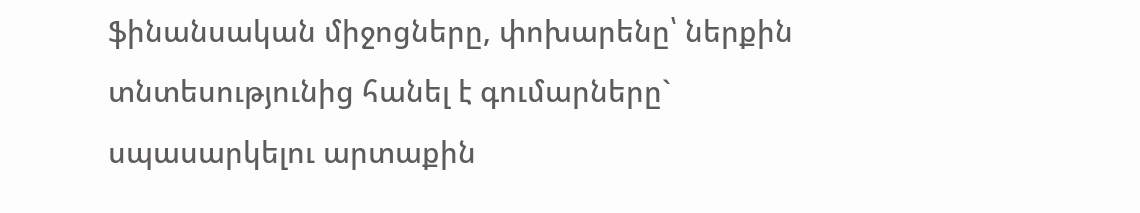ֆինանսական միջոցները, փոխարենը՝ ներքին տնտեսությունից հանել է գումարները` սպասարկելու արտաքին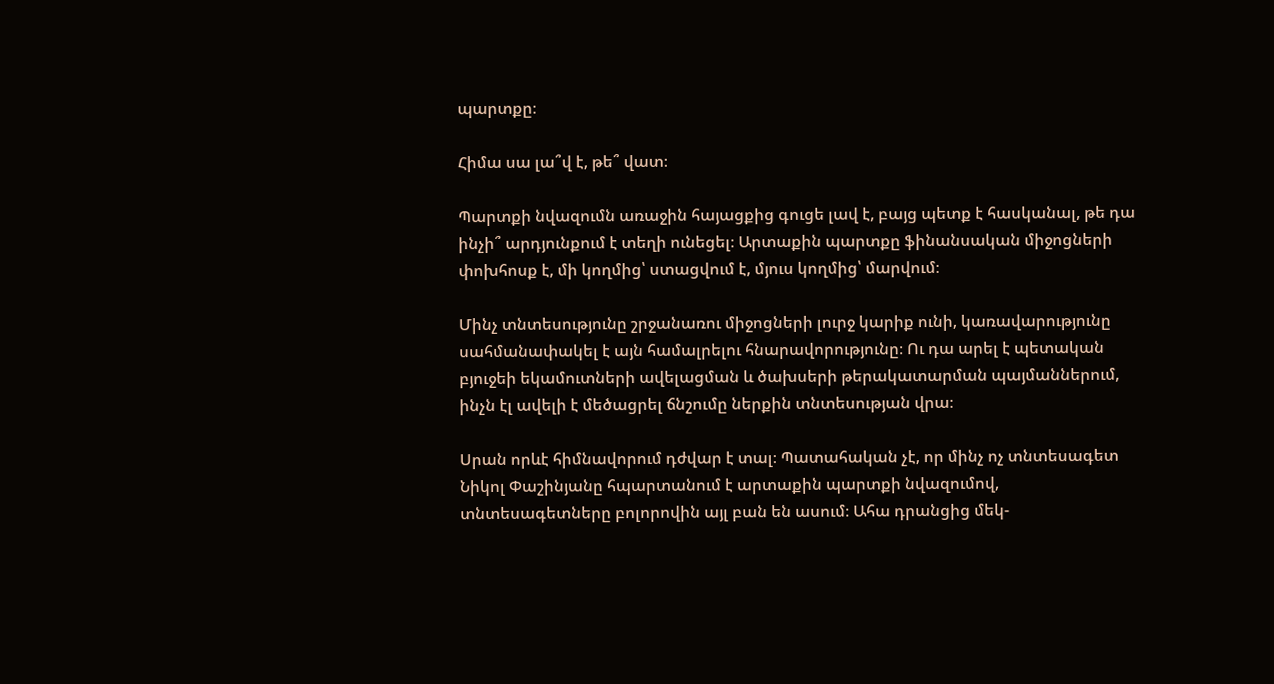պարտքը։

Հիմա սա լա՞վ է, թե՞ վատ։

Պարտքի նվազումն առաջին հայացքից գուցե լավ է, բայց պետք է հասկանալ, թե դա ինչի՞ արդյունքում է տեղի ունեցել։ Արտաքին պարտքը ֆինանսական միջոցների փոխհոսք է, մի կողմից՝ ստացվում է, մյուս կողմից՝ մարվում։

Մինչ տնտեսությունը շրջանառու միջոցների լուրջ կարիք ունի, կառավարությունը սահմանափակել է այն համալրելու հնարավորությունը։ Ու դա արել է պետական բյուջեի եկամուտների ավելացման և ծախսերի թերակատարման պայմաններում, ինչն էլ ավելի է մեծացրել ճնշումը ներքին տնտեսության վրա։

Սրան որևէ հիմնավորում դժվար է տալ։ Պատահական չէ, որ մինչ ոչ տնտեսագետ Նիկոլ Փաշինյանը հպարտանում է արտաքին պարտքի նվազումով, տնտեսագետները բոլորովին այլ բան են ասում։ Ահա դրանցից մեկ-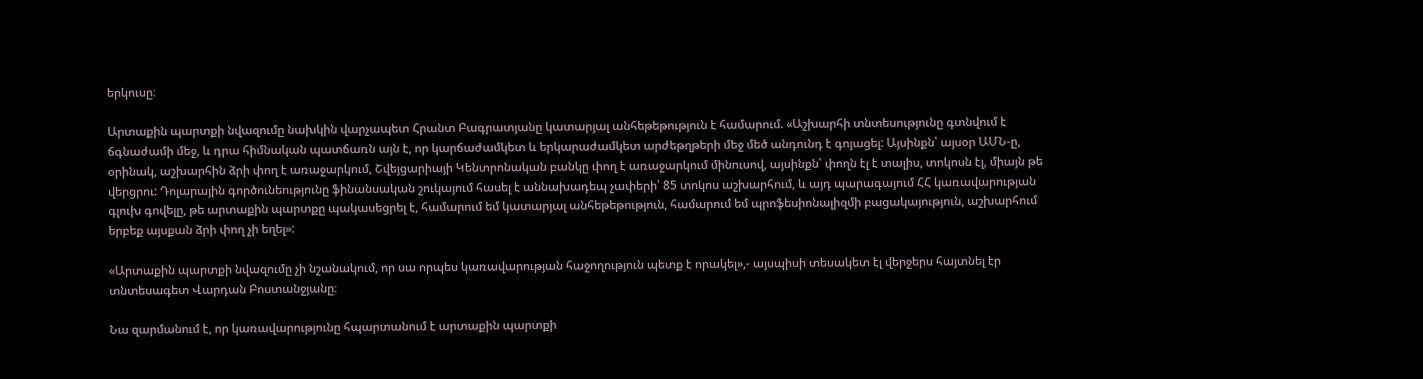երկուսը։

Արտաքին պարտքի նվազումը նախկին վարչապետ Հրանտ Բագրատյանը կատարյալ անհեթեթություն է համարում. «Աշխարհի տնտեսությունը գտնվում է ճգնաժամի մեջ, և դրա հիմնական պատճառն այն է, որ կարճաժամկետ և երկարաժամկետ արժեթղթերի մեջ մեծ անդունդ է գոյացել: Այսինքն՝ այսօր ԱՄՆ-ը, օրինակ, աշխարհին ձրի փող է առաջարկում, Շվեյցարիայի Կենտրոնական բանկը փող է առաջարկում մինուսով, այսինքն՝ փողն էլ է տալիս, տոկոսն էլ, միայն թե վերցրու: Դոլարային գործունեությունը ֆինանսական շուկայում հասել է աննախադեպ չափերի՝ 85 տոկոս աշխարհում, և այդ պարագայում ՀՀ կառավարության գլուխ գովելը, թե արտաքին պարտքը պակասեցրել է, համարում եմ կատարյալ անհեթեթություն, համարում եմ պրոֆեսիոնալիզմի բացակայություն, աշխարհում երբեք այսքան ձրի փող չի եղել»:

«Արտաքին պարտքի նվազումը չի նշանակում, որ սա որպես կառավարության հաջողություն պետք է որակել»,- այսպիսի տեսակետ էլ վերջերս հայտնել էր տնտեսագետ Վարդան Բոստանջյանը։

Նա զարմանում է, որ կառավարությունը հպարտանում է արտաքին պարտքի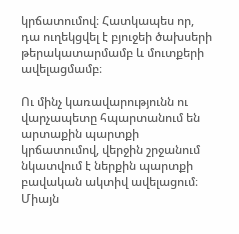կրճատումով։ Հատկապես որ, դա ուղեկցվել է բյուջեի ծախսերի թերակատարմամբ և մուտքերի ավելացմամբ։

Ու մինչ կառավարությունն ու վարչապետը հպարտանում են արտաքին պարտքի կրճատումով, վերջին շրջանում նկատվում է ներքին պարտքի բավական ակտիվ ավելացում։ Միայն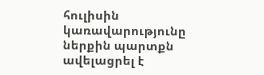հուլիսին կառավարությունը ներքին պարտքն ավելացրել է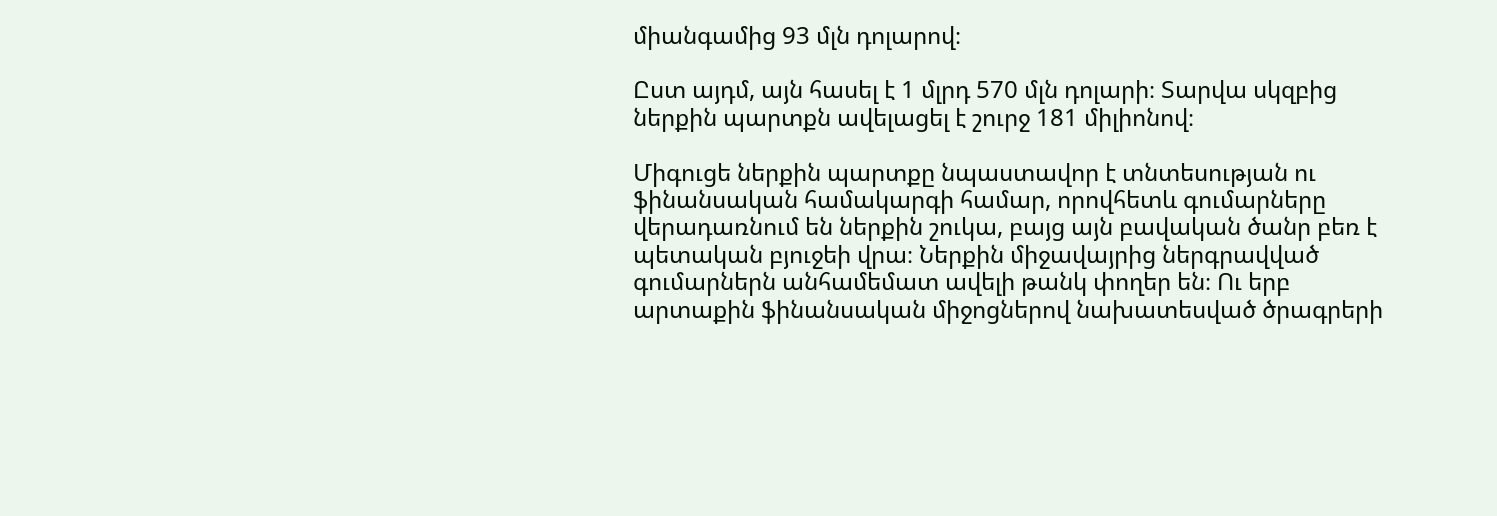միանգամից 93 մլն դոլարով։

Ըստ այդմ, այն հասել է 1 մլրդ 570 մլն դոլարի։ Տարվա սկզբից ներքին պարտքն ավելացել է շուրջ 181 միլիոնով։

Միգուցե ներքին պարտքը նպաստավոր է տնտեսության ու ֆինանսական համակարգի համար, որովհետև գումարները վերադառնում են ներքին շուկա, բայց այն բավական ծանր բեռ է պետական բյուջեի վրա։ Ներքին միջավայրից ներգրավված գումարներն անհամեմատ ավելի թանկ փողեր են։ Ու երբ արտաքին ֆինանսական միջոցներով նախատեսված ծրագրերի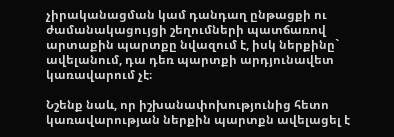չիրականացման կամ դանդաղ ընթացքի ու ժամանակացույցի շեղումների պատճառով արտաքին պարտքը նվազում է, իսկ ներքինը` ավելանում, դա դեռ պարտքի արդյունավետ կառավարում չէ։

Նշենք նաև, որ իշխանափոխությունից հետո կառավարության ներքին պարտքն ավելացել է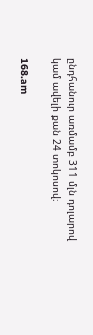ընդհանուր առմամբ 311 մլն դոլարով կամ ավելի քան 24 տոկոսով։

168.am